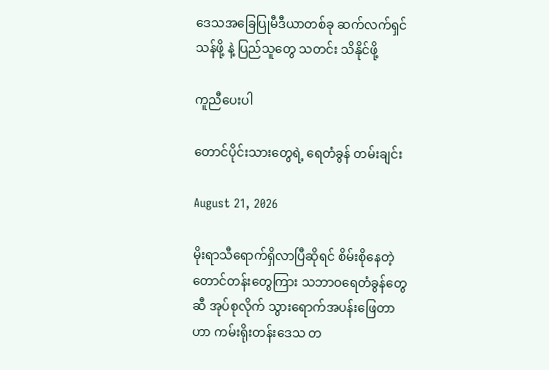ဒေသအခြေပြုမီဒီယာတစ်ခု ဆက်လက်ရှင်သန်ဖို့ နဲ့ ပြည်သူတွေ သတင်း သိနိုင်ဖို့

ကူညီပေးပါ

တောင်ပိုင်းသားတွေရဲ့ ရေတံခွန် တမ်းချင်း

August 21, 2026

မိုးရာသီရောက်ရှိလာပြီဆိုရင် စိမ်းစိုနေတဲ့ တောင်တန်းတွေကြား သဘာဝရေတံခွန်တွေဆီ အုပ်စုလိုက် သွားရောက်အပန်းဖြေတာဟာ ကမ်းရိုးတန်းဒေသ တ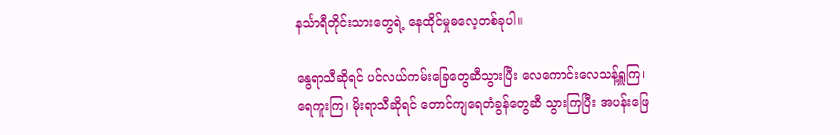နင်္သာရီတိုင်းသားတွေရဲ့ နေထိုင်မှုဓလေ့တစ်ခုပါ။

နွေရာသီဆိုရင် ပင်လယ်ကမ်းခြေတွေဆီသွားပြီး လေကောင်းလေသန့်ရှူကြ၊ ရေကူးကြ၊ မိုးရာသီဆိုရင် တောင်ကျရေတံခွန်တွေဆီ သွားကြပြီး အပန်းဖြေ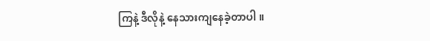ကြနဲ့ ဒီလိုနဲ့ နေသားကျနေခဲ့တာပါ။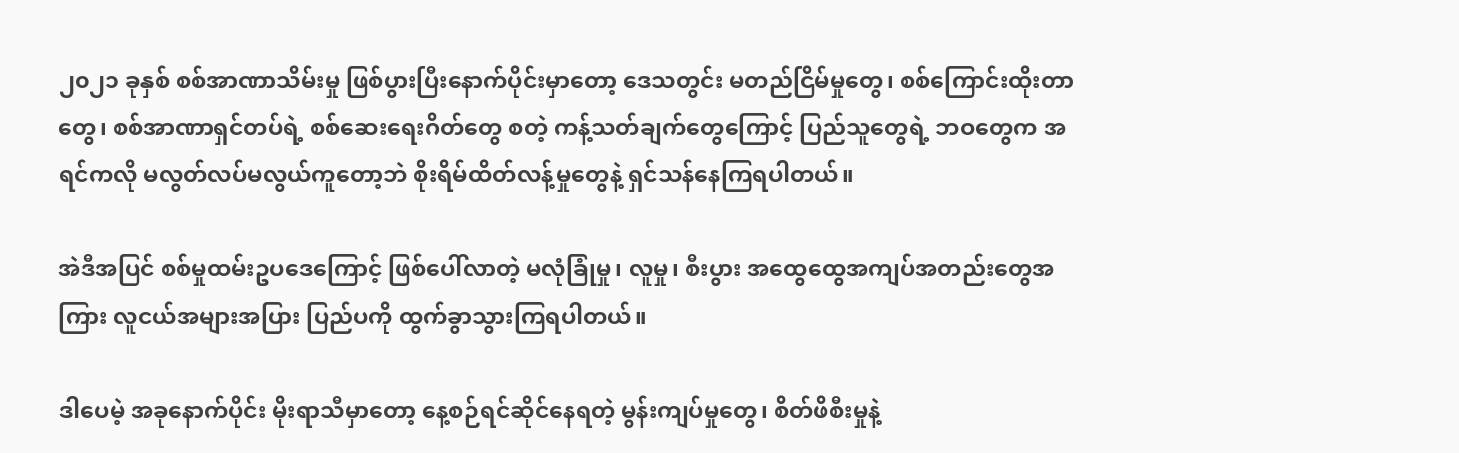၂၀၂၁ ခုနှစ် စစ်အာဏာသိမ်းမှု ဖြစ်ပွားပြီးနောက်ပိုင်းမှာတော့ ဒေသတွင်း မတည်ငြိမ်မှုတွေ၊ စစ်ကြောင်းထိုးတာတွေ၊ စစ်အာဏာရှင်တပ်ရဲ့ စစ်ဆေးရေးဂိတ်တွေ စတဲ့ ကန့်သတ်ချက်တွေကြောင့် ပြည်သူတွေရဲ့ ဘဝတွေက အရင်ကလို မလွတ်လပ်မလွယ်ကူတော့ဘဲ စိုးရိမ်ထိတ်လန့်မှုတွေနဲ့ ရှင်သန်နေကြရပါတယ်။

အဲဒီအပြင် စစ်မှုထမ်းဥပဒေကြောင့် ဖြစ်ပေါ်လာတဲ့ မလုံခြုံမှု၊ လူမှု၊ စီးပွား အထွေထွေအကျပ်အတည်းတွေအကြား လူငယ်အများအပြား ပြည်ပကို ထွက်ခွာသွားကြရပါတယ်။

ဒါပေမဲ့ အခုနောက်ပိုင်း မိုးရာသီမှာတော့ နေ့စဉ်ရင်ဆိုင်နေရတဲ့ မွန်းကျပ်မှုတွေ၊ စိတ်ဖိစီးမှုနဲ့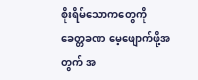စိုးရိမ်သောကတွေကို ခေတ္တခဏ မေ့ဖျောက်ဖို့အတွက် အ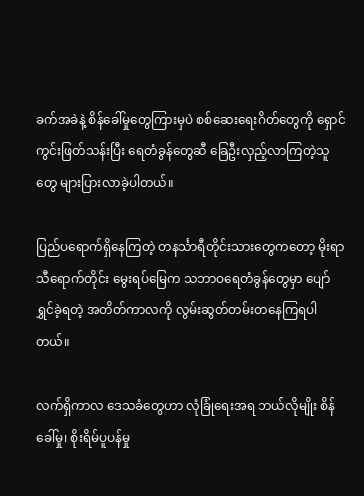ခက်အခဲနဲ့ စိန်ခေါ်မှုတွေကြားမှပဲ စစ်ဆေးရေးဂိတ်တွေကို ရှောင်ကွင်းဖြတ်သန်းပြီး ရေတံခွန်တွေဆီ ခြေဦးလှည့်လာကြတဲ့သူတွေ များပြားလာခဲ့ပါတယ်။

ပြည်ပရောက်ရှိနေကြတဲ့ တနင်္သာရီတိုင်းသားတွေကတော့ မိုးရာသီရောက်တိုင်း မွေးရပ်မြေက သဘာဝရေတံခွန်တွေမှာ ပျော်ရွှင်ခဲ့ရတဲ့ အတိတ်ကာလကို လွမ်းဆွတ်တမ်းတနေကြရပါတယ်။

လက်ရှိကာလ ဒေသခံတွေဟာ လုံခြုံရေးအရ ဘယ်လိုမျိုး စိန်ခေါ်မှု၊ စိုးရိမ်ပူပန်မှု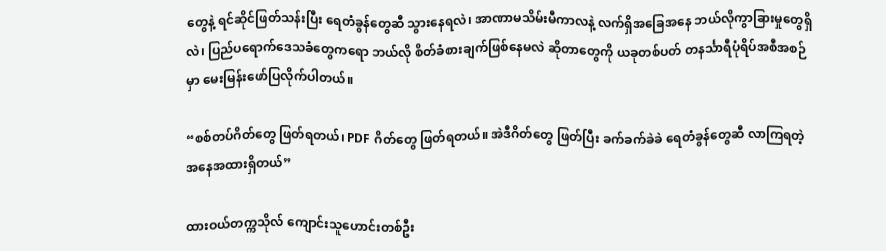တွေနဲ့ ရင်ဆိုင်ဖြတ်သန်းပြီး ရေတံခွန်တွေဆီ သွားနေရလဲ၊ အာဏာမသိမ်းမီကာလနဲ့ လက်ရှိအခြေအနေ ဘယ်လိုကွာခြားမှုတွေရှိလဲ၊ ပြည်ပရောက်ဒေသခံတွေကရော ဘယ်လို စိတ်ခံစားချက်ဖြစ်နေမလဲ ဆိုတာတွေကို ယခုတစ်ပတ် တနင်္သာရီပုံရိပ်အစီအစဉ်မှာ မေးမြန်းဖော်ပြလိုက်ပါတယ်။

“စစ်တပ်ဂိတ်တွေ ဖြတ်ရတယ်၊ PDF ဂိတ်တွေ ဖြတ်ရတယ်။ အဲဒီဂိတ်တွေ ဖြတ်ပြီး ခက်ခက်ခဲခဲ ရေတံခွန်တွေဆီ လာကြရတဲ့ အနေအထားရှိတယ်”

ထားဝယ်တက္ကသိုလ် ကျောင်းသူဟောင်းတစ်ဦး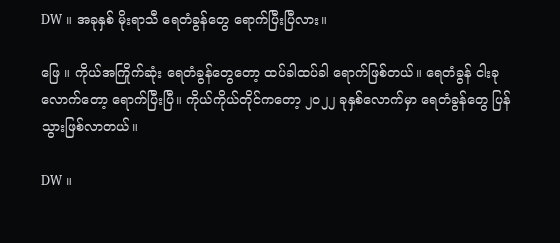DW ။ အခုနှစ် မိုးရာသီ ရေတံခွန်တွေ ရောက်ပြီးပြီလား။

ဖြေ ။ ကိုယ်အကြိုက်ဆုံး ရေတံခွန်တွေတော့ ထပ်ခါထပ်ခါ ရောက်ဖြစ်တယ်။ ရေတံခွန် ငါးခုလောက်တော့ ရောက်ပြီးပြီ။ ကိုယ်ကိုယ်တိုင်ကတော့ ၂၀၂၂ ခုနှစ်လောက်မှာ ရေတံခွန်တွေ ပြန်သွားဖြစ်လာတယ်။

DW ။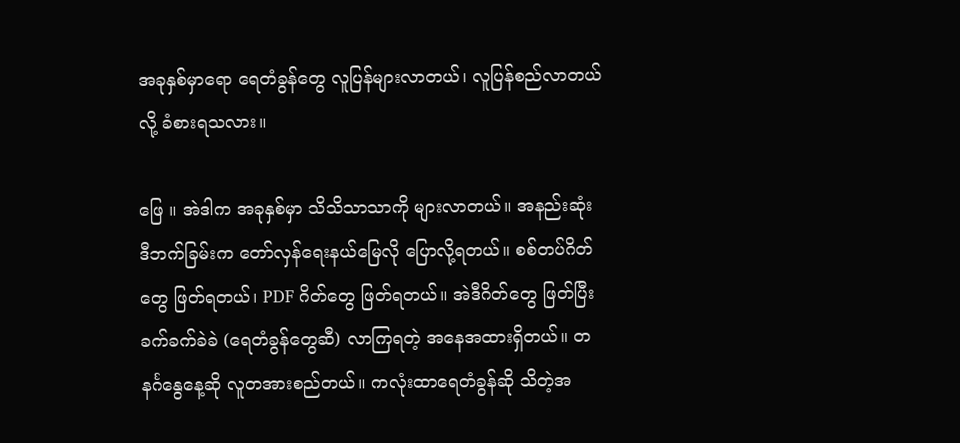အခုနှစ်မှာရော ရေတံခွန်တွေ လူပြန်များလာတယ်၊ လူပြန်စည်လာတယ်လို့ ခံစားရသလား။

ဖြေ ။ အဲဒါက အခုနှစ်မှာ သိသိသာသာကို များလာတယ်။ အနည်းဆုံး ဒီဘက်ခြမ်းက တော်လှန်ရေးနယ်မြေလို ပြောလို့ရတယ်။ စစ်တပ်ဂိတ်တွေ ဖြတ်ရတယ်၊ PDF ဂိတ်တွေ ဖြတ်ရတယ်။ အဲဒီဂိတ်တွေ ဖြတ်ပြီး ခက်ခက်ခဲခဲ (ရေတံခွန်တွေဆီ) လာကြရတဲ့ အနေအထားရှိတယ်။ တနင်္ဂနွေနေ့ဆို လူတအားစည်တယ်။ ကလုံးထာရေတံခွန်ဆို သိတဲ့အ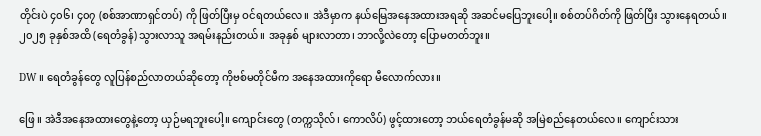တိုင်းပဲ ၄၀၆၊ ၄၀၇ (စစ်အာဏာရှင်တပ်) ကို ဖြတ်ပြီးမှ ဝင်ရတယ်လေ။ အဲဒီမှာက နယ်မြေအနေအထားအရဆို အဆင်မပြေဘူးပေါ့။ စစ်တပ်ဂိတ်ကို ဖြတ်ပြီး သွားနေရတယ်။ ၂၀၂၅ ခုနှစ်အထိ (ရေတံခွန်) သွားလာသူ အရမ်းနည်းတယ်။ အခုနှစ် များလာတာ၊ ဘာလို့လဲတော့ ပြောမတတ်ဘူး။

DW ။ ရေတံခွန်တွေ လူပြန်စည်လာတယ်ဆိုတော့ ကိုဗစ်မတိုင်မီက အနေအထားကိုရော မီလောက်လား။

ဖြေ ။ အဲဒီအနေအထားတွေနဲ့တော့ ယှဉ်မရဘူးပေါ့။ ကျောင်းတွေ (တက္ကသိုလ်၊ ကောလိပ်) ဖွင့်ထားတော့ ဘယ်ရေတံခွန်မဆို အမြဲစည်နေတယ်လေ။ ကျောင်းသား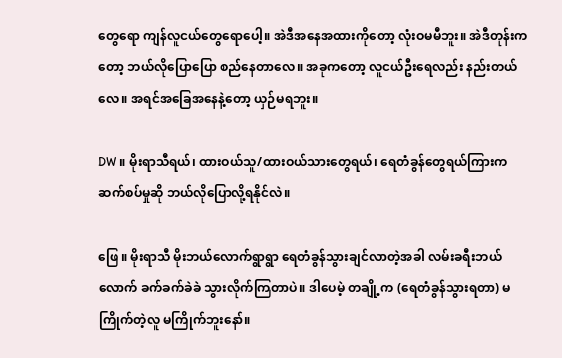တွေရော ကျန်လူငယ်တွေရောပေါ့။ အဲဒီအနေအထားကိုတော့ လုံးဝမမီဘူး။ အဲဒီတုန်းကတော့ ဘယ်လိုပြောပြော စည်နေတာလေ။ အခုကတော့ လူငယ်ဦးရေလည်း နည်းတယ်လေ။ အရင်အခြေအနေနဲ့တော့ ယှဉ်မရဘူး။

DW ။ မိုးရာသီရယ်၊ ထားဝယ်သူ/ထားဝယ်သားတွေရယ်၊ ရေတံခွန်တွေရယ်ကြားက ဆက်စပ်မှုဆို ဘယ်လိုပြောလို့ရနိုင်လဲ။

ဖြေ ။ မိုးရာသီ မိုးဘယ်လောက်ရွာရွာ ရေတံခွန်သွားချင်လာတဲ့အခါ လမ်းခရီးဘယ်လောက် ခက်ခက်ခဲခဲ သွားလိုက်ကြတာပဲ။ ဒါပေမဲ့ တချို့က (ရေတံခွန်သွားရတာ) မကြိုက်တဲ့လူ မကြိုက်ဘူးနော်။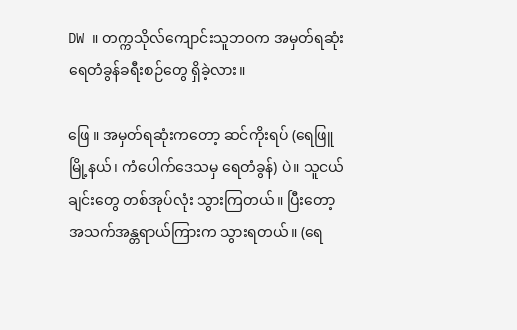DW ။ တက္ကသိုလ်ကျောင်းသူဘဝက အမှတ်ရဆုံး ရေတံခွန်ခရီးစဉ်တွေ ရှိခဲ့လား။

ဖြေ ။ အမှတ်ရဆုံးကတော့ ဆင်ကိုးရပ် (ရေဖြူမြို့နယ်၊ ကံပေါက်ဒေသမှ ရေတံခွန်) ပဲ။ သူငယ်ချင်းတွေ တစ်အုပ်လုံး သွားကြတယ်။ ပြီးတော့ အသက်အန္တရာယ်ကြားက သွားရတယ်။ (ရေ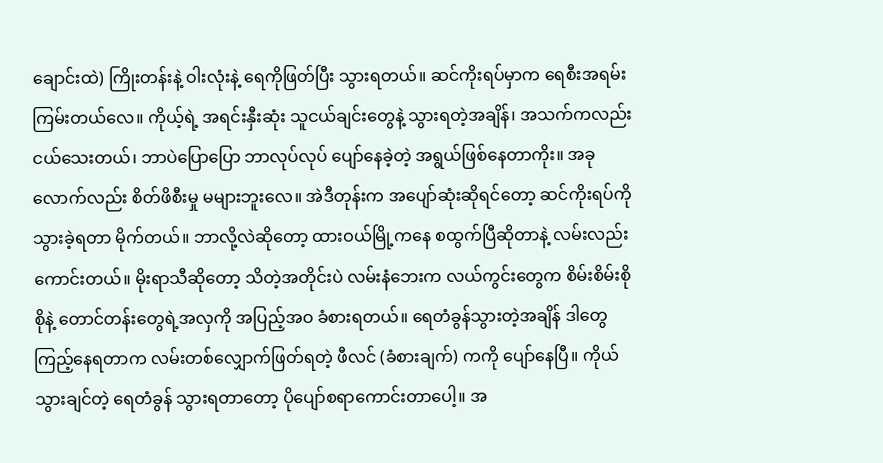ချောင်းထဲ) ကြိုးတန်းနဲ့ ဝါးလုံးနဲ့ ရေကိုဖြတ်ပြီး သွားရတယ်။ ဆင်ကိုးရပ်မှာက ရေစီးအရမ်းကြမ်းတယ်လေ။ ကိုယ့်ရဲ့ အရင်းနှီးဆုံး သူငယ်ချင်းတွေနဲ့ သွားရတဲ့အချိန်၊ အသက်ကလည်း ငယ်သေးတယ်၊ ဘာပဲပြောပြော ဘာလုပ်လုပ် ပျော်နေခဲ့တဲ့ အရွယ်ဖြစ်နေတာကိုး။ အခုလောက်လည်း စိတ်ဖိစီးမှု မများဘူးလေ။ အဲဒီတုန်းက အပျော်ဆုံးဆိုရင်တော့ ဆင်ကိုးရပ်ကို သွားခဲ့ရတာ မိုက်တယ်။ ဘာလို့လဲဆိုတော့ ထားဝယ်မြို့ကနေ စထွက်ပြီဆိုတာနဲ့ လမ်းလည်းကောင်းတယ်။ မိုးရာသီဆိုတော့ သိတဲ့အတိုင်းပဲ လမ်းနံဘေးက လယ်ကွင်းတွေက စိမ်းစိမ်းစိုစိုနဲ့ တောင်တန်းတွေရဲ့အလှကို အပြည့်အဝ ခံစားရတယ်။ ရေတံခွန်သွားတဲ့အချိန် ဒါတွေ ကြည့်နေရတာက လမ်းတစ်လျှောက်ဖြတ်ရတဲ့ ဖီလင် (ခံစားချက်) ကကို ပျော်နေပြီ။ ကိုယ်သွားချင်တဲ့ ရေတံခွန် သွားရတာတော့ ပိုပျော်စရာကောင်းတာပေါ့။ အ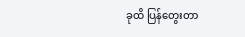ခုထိ ပြန်တွေးတာ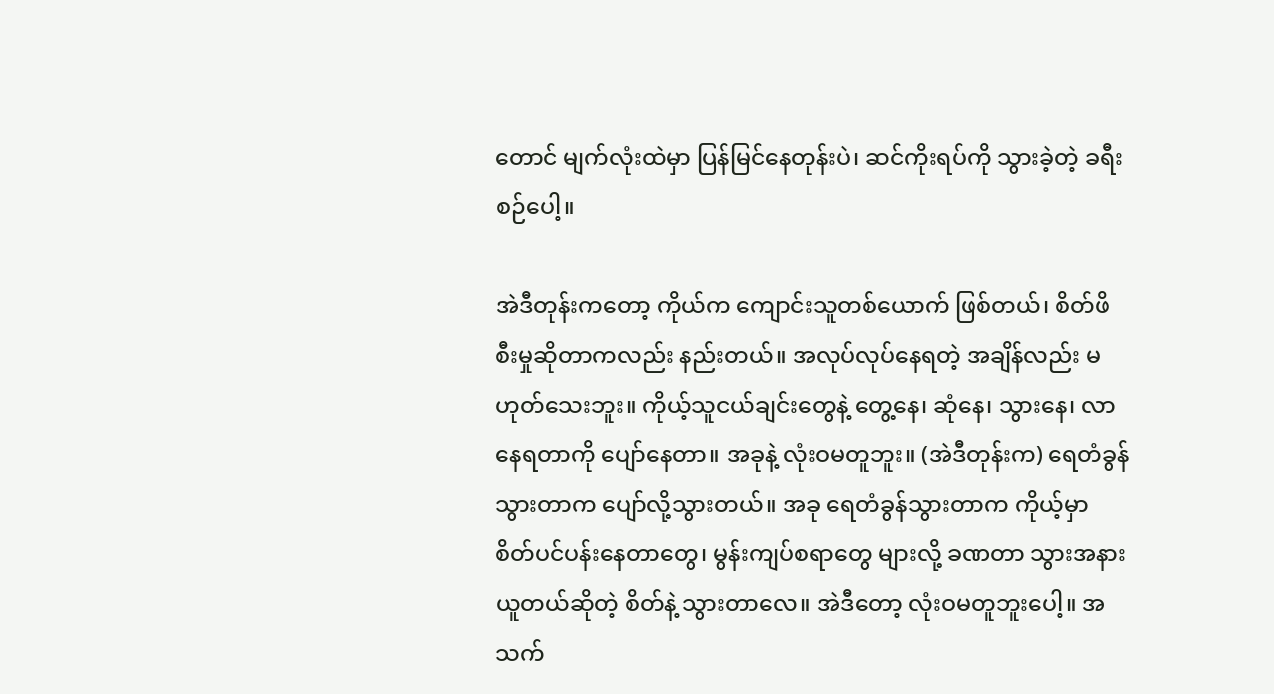တောင် မျက်လုံးထဲမှာ ပြန်မြင်နေတုန်းပဲ၊ ဆင်ကိုးရပ်ကို သွားခဲ့တဲ့ ခရီးစဉ်ပေါ့။

အဲဒီတုန်းကတော့ ကိုယ်က ကျောင်းသူတစ်ယောက် ဖြစ်တယ်၊ စိတ်ဖိစီးမှုဆိုတာကလည်း နည်းတယ်။ အလုပ်လုပ်နေရတဲ့ အချိန်လည်း မဟုတ်သေးဘူး။ ကိုယ့်သူငယ်ချင်းတွေနဲ့ တွေ့နေ၊ ဆုံနေ၊ သွားနေ၊ လာနေရတာကို ပျော်နေတာ။ အခုနဲ့ လုံးဝမတူဘူး။ (အဲဒီတုန်းက) ရေတံခွန်သွားတာက ပျော်လို့သွားတယ်။ အခု ရေတံခွန်သွားတာက ကိုယ့်မှာ စိတ်ပင်ပန်းနေတာတွေ၊ မွန်းကျပ်စရာတွေ များလို့ ခဏတာ သွားအနားယူတယ်ဆိုတဲ့ စိတ်နဲ့ သွားတာလေ။ အဲဒီတော့ လုံးဝမတူဘူးပေါ့။ အသက်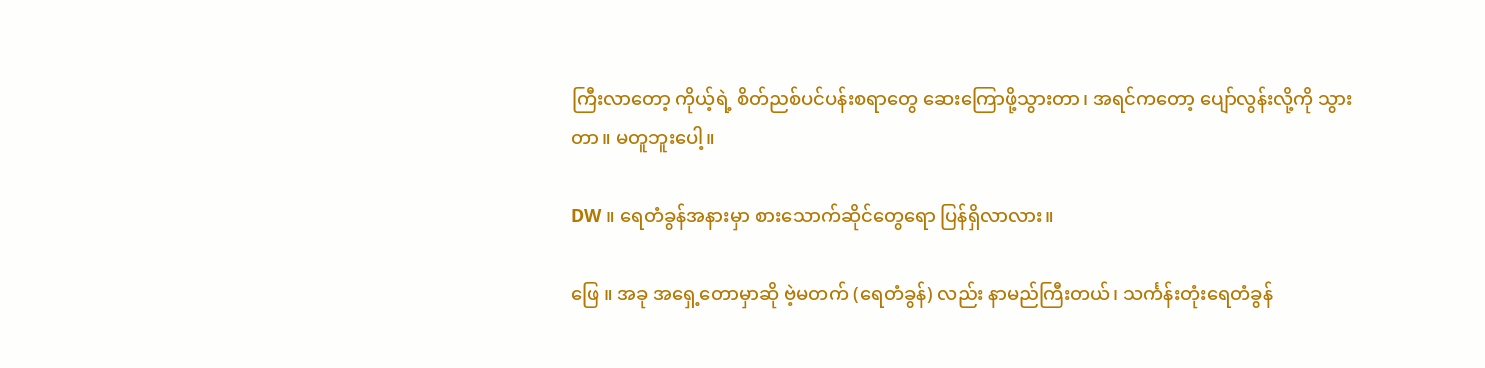ကြီးလာတော့ ကိုယ့်ရဲ့ စိတ်ညစ်ပင်ပန်းစရာတွေ ဆေးကြောဖို့သွားတာ၊ အရင်ကတော့ ပျော်လွန်းလို့ကို သွားတာ။ မတူဘူးပေါ့။

DW ။ ရေတံခွန်အနားမှာ စားသောက်ဆိုင်တွေရော ပြန်ရှိလာလား။

ဖြေ ။ အခု အရှေ့တောမှာဆို ဗဲ့မတက် (ရေတံခွန်) လည်း နာမည်ကြီးတယ်၊ သင်္ကန်းတုံးရေတံခွန်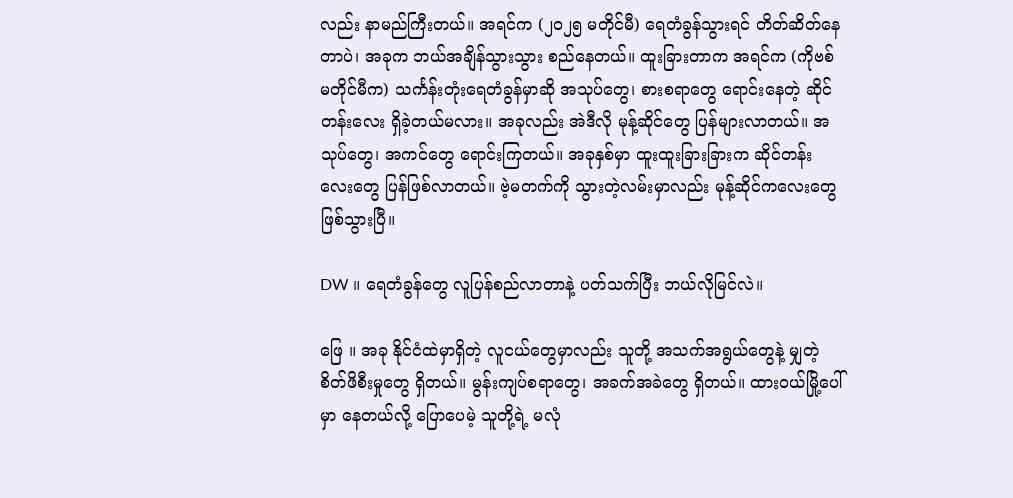လည်း နာမည်ကြီးတယ်။ အရင်က (၂၀၂၅ မတိုင်မီ) ရေတံခွန်သွားရင် တိတ်ဆိတ်နေတာပဲ၊ အခုက ဘယ်အချိန်သွားသွား စည်နေတယ်။ ထူးခြားတာက အရင်က (ကိုဗစ်မတိုင်မီက) သင်္ကန်းတုံးရေတံခွန်မှာဆို အသုပ်တွေ၊ စားစရာတွေ ရောင်းနေတဲ့ ဆိုင်တန်းလေး ရှိခဲ့တယ်မလား။ အခုလည်း အဲဒီလို မုန့်ဆိုင်တွေ ပြန်များလာတယ်။ အသုပ်တွေ၊ အကင်တွေ ရောင်းကြတယ်။ အခုနှစ်မှာ ထူးထူးခြားခြားက ဆိုင်တန်းလေးတွေ ပြန်ဖြစ်လာတယ်။ ဗဲ့မတက်ကို သွားတဲ့လမ်းမှာလည်း မုန့်ဆိုင်ကလေးတွေ ဖြစ်သွားပြီ။

DW ။ ရေတံခွန်တွေ လူပြန်စည်လာတာနဲ့ ပတ်သက်ပြီး ဘယ်လိုမြင်လဲ။

ဖြေ ။ အခု နိုင်ငံထဲမှာရှိတဲ့ လူငယ်တွေမှာလည်း သူတို့ အသက်အရွယ်တွေနဲ့ မျှတဲ့ စိတ်ဖိစီးမှုတွေ ရှိတယ်။ မွန်းကျပ်စရာတွေ၊ အခက်အခဲတွေ ရှိတယ်။ ထားဝယ်မြို့ပေါ်မှာ နေတယ်လို့ ပြောပေမဲ့ သူတို့ရဲ့ မလုံ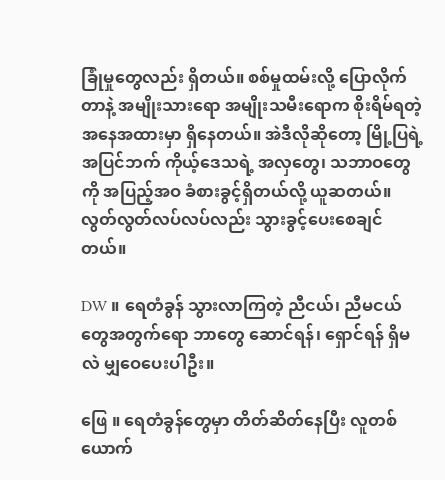ခြုံမှုတွေလည်း ရှိတယ်။ စစ်မှုထမ်းလို့ ပြောလိုက်တာနဲ့ အမျိုးသားရော အမျိုးသမီးရောက စိုးရိမ်ရတဲ့ အနေအထားမှာ ရှိနေတယ်။ အဲဒီလိုဆိုတော့ မြို့ပြရဲ့ အပြင်ဘက် ကိုယ့်ဒေသရဲ့ အလှတွေ၊ သဘာဝတွေကို အပြည့်အဝ ခံစားခွင့်ရှိတယ်လို့ ယူဆတယ်။ လွတ်လွတ်လပ်လပ်လည်း သွားခွင့်ပေးစေချင်တယ်။

DW ။ ရေတံခွန် သွားလာကြတဲ့ ညီငယ်၊ ညီမငယ်တွေအတွက်ရော ဘာတွေ ဆောင်ရန်၊ ရှောင်ရန် ရှိမလဲ မျှဝေပေးပါဦး။

ဖြေ ။ ရေတံခွန်တွေမှာ တိတ်ဆိတ်နေပြီး လူတစ်ယောက်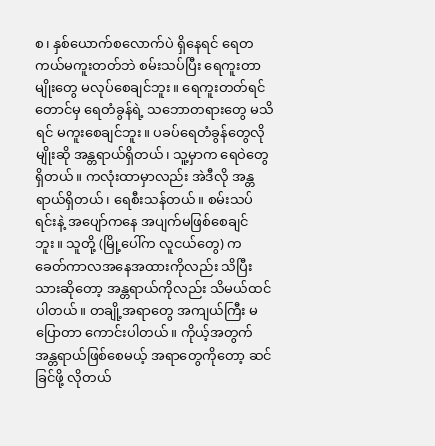စ၊ နှစ်ယောက်စလောက်ပဲ ရှိနေရင် ရေတကယ်မကူးတတ်ဘဲ စမ်းသပ်ပြီး ရေကူးတာမျိုးတွေ မလုပ်စေချင်ဘူး။ ရေကူးတတ်ရင်တောင်မှ ရေတံခွန်ရဲ့ သဘောတရားတွေ မသိရင် မကူးစေချင်ဘူး။ ပခပ်ရေတံခွန်တွေလိုမျိုးဆို အန္တရာယ်ရှိတယ်၊ သူ့မှာက ရေဝဲတွေ ရှိတယ်။ ကလုံးထာမှာလည်း အဲဒီလို အန္တရာယ်ရှိတယ်၊ ရေစီးသန်တယ်။ စမ်းသပ်ရင်းနဲ့ အပျော်ကနေ အပျက်မဖြစ်စေချင်ဘူး။ သူတို့ (မြို့ပေါ်က လူငယ်တွေ) က ခေတ်ကာလအနေအထားကိုလည်း သိပြီးသားဆိုတော့ အန္တရာယ်ကိုလည်း သိမယ်ထင်ပါတယ်။ တချို့အရာတွေ အကျယ်ကြီး မပြောတာ ကောင်းပါတယ်။ ကိုယ့်အတွက် အန္တရာယ်ဖြစ်စေမယ့် အရာတွေကိုတော့ ဆင်ခြင်ဖို့ လိုတယ်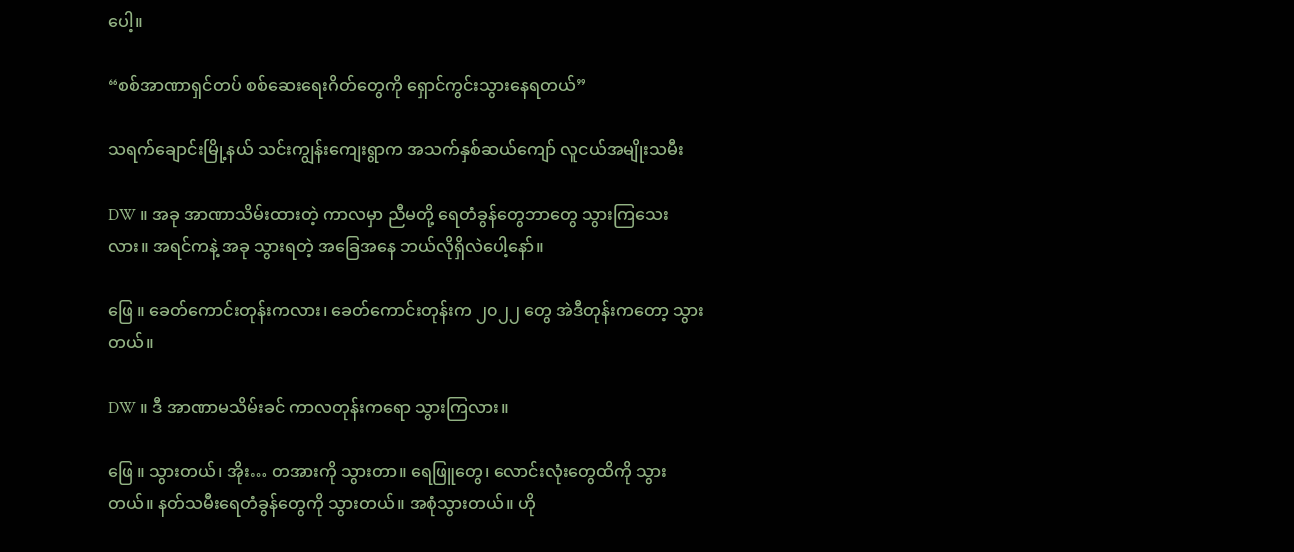ပေါ့။

“စစ်အာဏာရှင်တပ် စစ်ဆေးရေးဂိတ်တွေကို ရှောင်ကွင်းသွားနေရတယ်”

သရက်ချောင်းမြို့နယ် သင်းကျွန်းကျေးရွာက အသက်နှစ်ဆယ်ကျော် လူငယ်အမျိုးသမီး

DW ။ အခု အာဏာသိမ်းထားတဲ့ ကာလမှာ ညီမတို့ ရေတံခွန်တွေဘာတွေ သွားကြသေးလား။ အရင်ကနဲ့ အခု သွားရတဲ့ အခြေအနေ ဘယ်လိုရှိလဲပေါ့နော်။

ဖြေ ။ ခေတ်ကောင်းတုန်းကလား၊ ခေတ်ကောင်းတုန်းက ၂၀၂၂ တွေ အဲဒီတုန်းကတော့ သွားတယ်။

DW ။ ဒီ အာဏာမသိမ်းခင် ကာလတုန်းကရော သွားကြလား။

ဖြေ ။ သွားတယ်၊ အိုး… တအားကို သွားတာ။ ရေဖြူတွေ၊ လောင်းလုံးတွေထိကို သွားတယ်။ နတ်သမီးရေတံခွန်တွေကို သွားတယ်။ အစုံသွားတယ်။ ဟို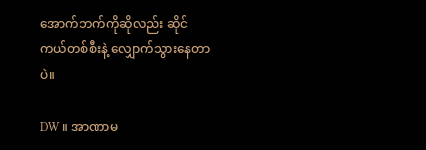အောက်ဘက်ကိုဆိုလည်း ဆိုင်ကယ်တစ်စီးနဲ့ လျှောက်သွားနေတာပဲ။

DW ။ အာဏာမ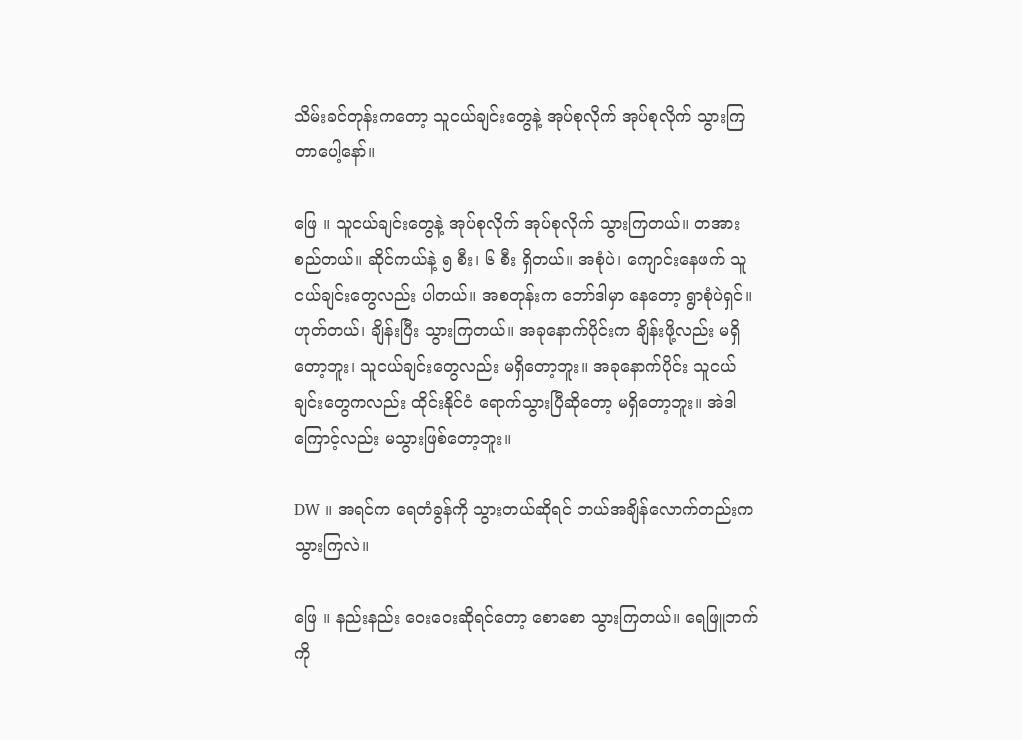သိမ်းခင်တုန်းကတော့ သူငယ်ချင်းတွေနဲ့ အုပ်စုလိုက် အုပ်စုလိုက် သွားကြတာပေါ့နော်။

ဖြေ ။ သူငယ်ချင်းတွေနဲ့ အုပ်စုလိုက် အုပ်စုလိုက် သွားကြတယ်။ တအားစည်တယ်။ ဆိုင်ကယ်နဲ့ ၅ စီး၊ ၆ စီး ရှိတယ်။ အစုံပဲ၊ ကျောင်းနေဖက် သူငယ်ချင်းတွေလည်း ပါတယ်။ အစတုန်းက ဘော်ဒါမှာ နေတော့ ရွာစုံပဲရှင်။ ဟုတ်တယ်၊ ချိန်းပြီး သွားကြတယ်။ အခုနောက်ပိုင်းက ချိန်းဖို့လည်း မရှိတော့ဘူး၊ သူငယ်ချင်းတွေလည်း မရှိတော့ဘူး။ အခုနောက်ပိုင်း သူငယ်ချင်းတွေကလည်း ထိုင်းနိုင်ငံ ရောက်သွားပြီဆိုတော့ မရှိတော့ဘူး။ အဲဒါကြောင့်လည်း မသွားဖြစ်တော့ဘူး။

DW ။ အရင်က ရေတံခွန်ကို သွားတယ်ဆိုရင် ဘယ်အချိန်လောက်တည်းက သွားကြလဲ။

ဖြေ ။ နည်းနည်း ဝေးဝေးဆိုရင်တော့ စောစော သွားကြတယ်။ ရေဖြူဘက်ကို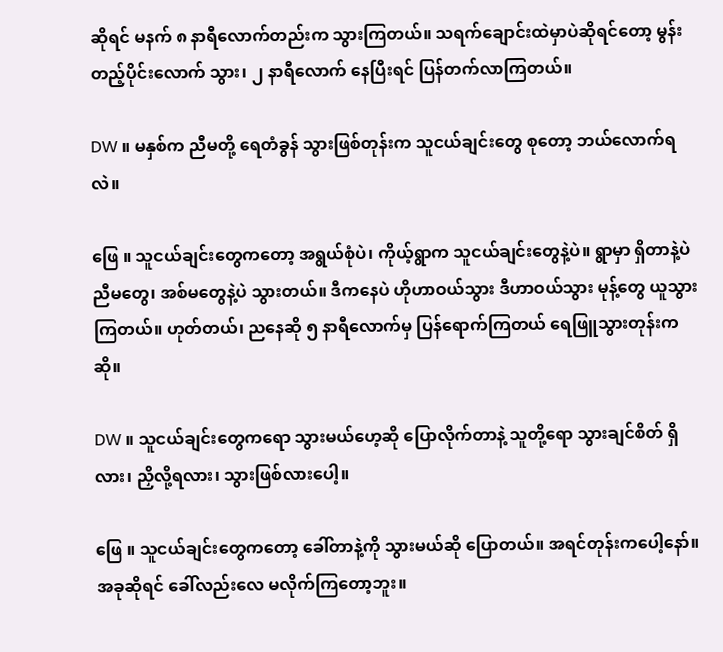ဆိုရင် မနက် ၈ နာရီလောက်တည်းက သွားကြတယ်။ သရက်ချောင်းထဲမှာပဲဆိုရင်တော့ မွန်းတည့်ပိုင်းလောက် သွား၊ ၂ နာရီလောက် နေပြီးရင် ပြန်တက်လာကြတယ်။

DW ။ မနှစ်က ညီမတို့ ရေတံခွန် သွားဖြစ်တုန်းက သူငယ်ချင်းတွေ စုတော့ ဘယ်လောက်ရလဲ။

ဖြေ ။ သူငယ်ချင်းတွေကတော့ အရွယ်စုံပဲ၊ ကိုယ့်ရွာက သူငယ်ချင်းတွေနဲ့ပဲ။ ရွာမှာ ရှိတာနဲ့ပဲ ညီမတွေ၊ အစ်မတွေနဲ့ပဲ သွားတယ်။ ဒီကနေပဲ ဟိုဟာဝယ်သွား ဒီဟာဝယ်သွား မုန့်တွေ ယူသွားကြတယ်။ ဟုတ်တယ်၊ ညနေဆို ၅ နာရီလောက်မှ ပြန်ရောက်ကြတယ် ရေဖြူသွားတုန်းကဆို။

DW ။ သူငယ်ချင်းတွေကရော သွားမယ်ဟေ့ဆို ပြောလိုက်တာနဲ့ သူတို့ရော သွားချင်စိတ် ရှိလား၊ ညှိလို့ရလား၊ သွားဖြစ်လားပေါ့။

ဖြေ ။ သူငယ်ချင်းတွေကတော့ ခေါ်တာနဲ့ကို သွားမယ်ဆို ပြောတယ်။ အရင်တုန်းကပေါ့နော်။ အခုဆိုရင် ခေါ်လည်းလေ မလိုက်ကြတော့ဘူး။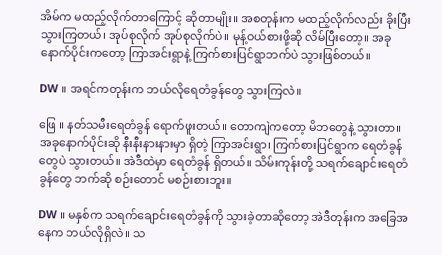အိမ်က မထည့်လိုက်တာကြောင့် ဆိုတာမျိုး။ အစတုန်းက မထည့်လိုက်လည်း ခိုးပြီး သွားကြတယ်၊ အုပ်စုလိုက် အုပ်စုလိုက်ပဲ။ မုန့်ဝယ်စားဖို့ဆို လိမ်ပြီးတော့။ အခုနောက်ပိုင်းကတော့ ကြာအင်းရွာနဲ့ ကြက်စားပြင်ရွာဘက်ပဲ သွားဖြစ်တယ်။

DW ။ အရင်ကတုန်းက ဘယ်လိုရေတံခွန်တွေ သွားကြလဲ။

ဖြေ ။ နတ်သမီးရေတံခွန် ရောက်ဖူးတယ်။ တောကျဲကတော့ မိဘတွေနဲ့ သွားတာ။ အခုနောက်ပိုင်းဆို နီးနီးနားနားမှာ ရှိတဲ့ ကြာအင်းရွာ၊ ကြက်စားပြင်ရွာက ရေတံခွန်တွေပဲ သွားတယ်။ အဲဒီထဲမှာ ရေတံခွန် ရှိတယ်။ သိမ်းကုန်းတို့ သရက်ချောင်းရေတံခွန်တွေ ဘက်ဆို စဉ်းတောင် မစဉ်းစားဘူး။

DW ။ မနှစ်က သရက်ချောင်းရေတံခွန်ကို သွားခဲ့တာဆိုတော့ အဲဒီတုန်းက အခြေအနေက ဘယ်လိုရှိလဲ။ သ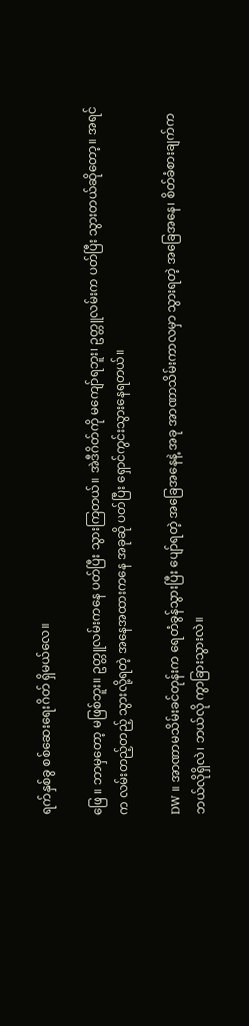ရက်နှစ်ခွ စစ်ဆေးရေးဂိတ် ရှိမယ်လေ။

ဖြေ ။ ဘာမှတော့ မဖြစ်ဘူး။ ဥတ္တူလမ်းကနေ ပတ်ပြီး သွားကြတယ်။ အဲဒီဂိတ်ကို မကျော်ရဘူး၊ ဥတ္တူလမ်းက ပတ်ပြီး သွားတယ်ဆိုတော့။ အရင်က လမ်းတည့်တည့် သွားလို့ရတဲ့ အနေအထားကနေ အခုဆို ပတ်ပြီး ရှောင်ကွင်းသွားနေရတယ်။

DW ။ အာဏာမသိမ်းခင်တုန်းက ရေတံခွန်သွားပြီး ပျော်ရတဲ့ အခြေအနေနဲ့ အခု အာဏာသိမ်းကာလမှာ သွားရတဲ့ အခြေအနေ၊ စိတ်ခံစားချက်က ဘယ်လိုရှိလဲ၊ ဘယ်လို ကွာခြားသွားလဲ။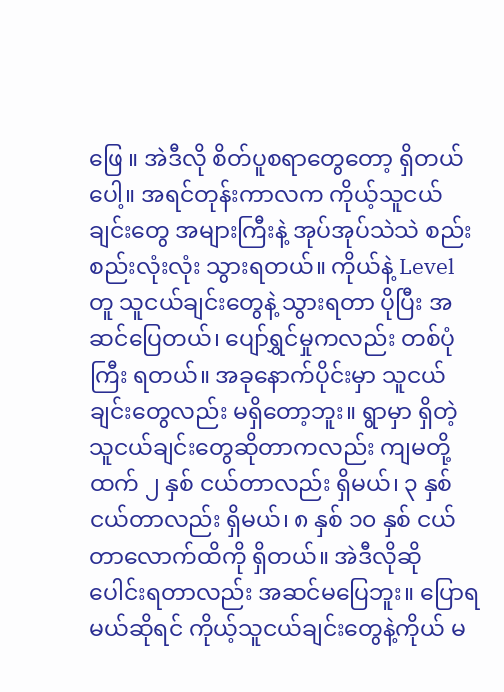ဖြေ ။ အဲဒီလို စိတ်ပူစရာတွေတော့ ရှိတယ်ပေါ့။ အရင်တုန်းကာလက ကိုယ့်သူငယ်ချင်းတွေ အများကြီးနဲ့ အုပ်အုပ်သဲသဲ စည်းစည်းလုံးလုံး သွားရတယ်။ ကိုယ်နဲ့ Level တူ သူငယ်ချင်းတွေနဲ့ သွားရတာ ပိုပြီး အဆင်ပြေတယ်၊ ပျော်ရွှင်မှုကလည်း တစ်ပုံကြီး ရတယ်။ အခုနောက်ပိုင်းမှာ သူငယ်ချင်းတွေလည်း မရှိတော့ဘူး။ ရွာမှာ ရှိတဲ့သူငယ်ချင်းတွေဆိုတာကလည်း ကျမတို့ထက် ၂ နှစ် ငယ်တာလည်း ရှိမယ်၊ ၃ နှစ် ငယ်တာလည်း ရှိမယ်၊ ၈ နှစ် ၁၀ နှစ် ငယ်တာလောက်ထိကို ရှိတယ်။ အဲဒီလိုဆို ပေါင်းရတာလည်း အဆင်မပြေဘူး။ ပြောရမယ်ဆိုရင် ကိုယ့်သူငယ်ချင်းတွေနဲ့ကိုယ် မ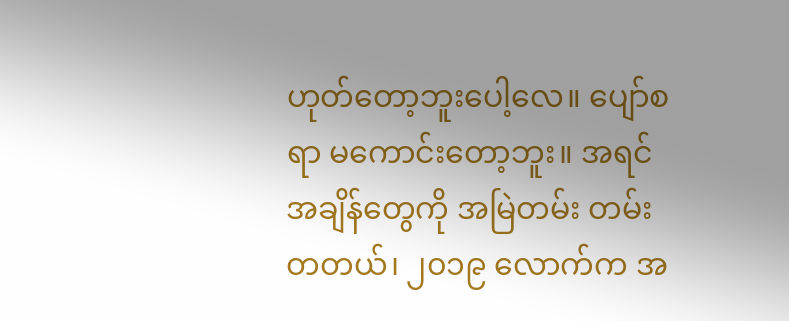ဟုတ်တော့ဘူးပေါ့လေ။ ပျော်စရာ မကောင်းတော့ဘူး။ အရင်အချိန်တွေကို အမြဲတမ်း တမ်းတတယ်၊ ၂၀၁၉ လောက်က အ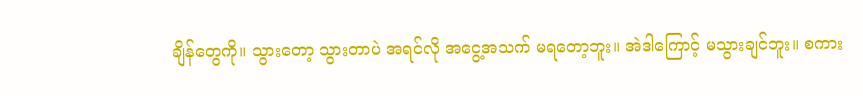ချိန်တွေကို။ သွားတော့ သွားတာပဲ အရင်လို အငွေ့အသက် မရတော့ဘူး။ အဲဒါကြောင့် မသွားချင်ဘူး။ စကား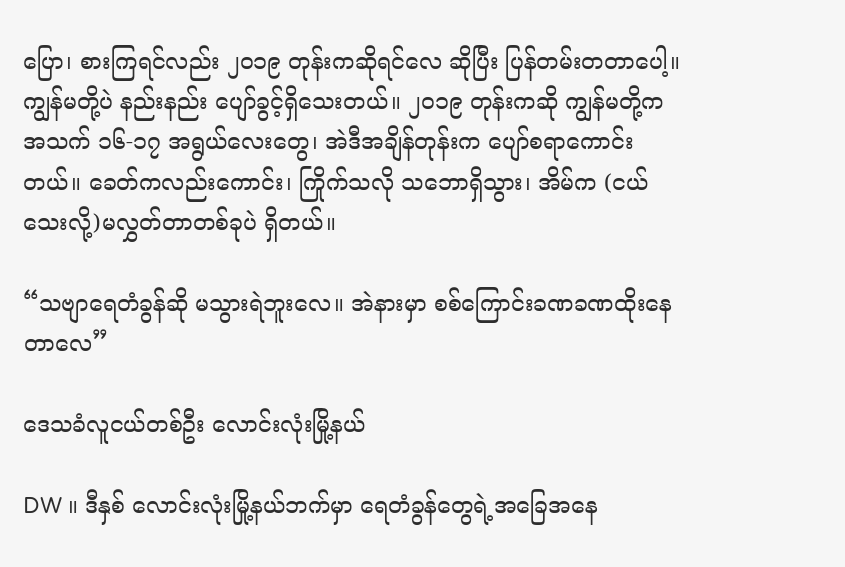ပြော၊ စားကြရင်လည်း ၂၀၁၉ တုန်းကဆိုရင်လေ ဆိုပြီး ပြန်တမ်းတတာပေါ့။ ကျွန်မတို့ပဲ နည်းနည်း ပျော်ခွင့်ရှိသေးတယ်။ ၂၀၁၉ တုန်းကဆို ကျွန်မတို့က အသက် ၁၆-၁၇ အရွယ်လေးတွေ၊ အဲဒီအချိန်တုန်းက ပျော်စရာကောင်းတယ်။ ခေတ်ကလည်းကောင်း၊ ကြိုက်သလို သဘောရှိသွား၊ အိမ်က (ငယ်သေးလို့)မလွှတ်တာတစ်ခုပဲ ရှိတယ်။

“သဗျာရေတံခွန်ဆို မသွားရဲဘူးလေ။ အဲနားမှာ စစ်ကြောင်းခဏခဏထိုးနေတာလေ”

ဒေသခံလူငယ်တစ်ဦး လောင်းလုံးမြို့နယ်

DW ။ ဒီနှစ် လောင်းလုံးမြို့နယ်ဘက်မှာ ရေတံခွန်တွေရဲ့အခြေအနေ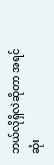ဘယ်လိုရှိလဲဆိုတာ အရင်ဆုံး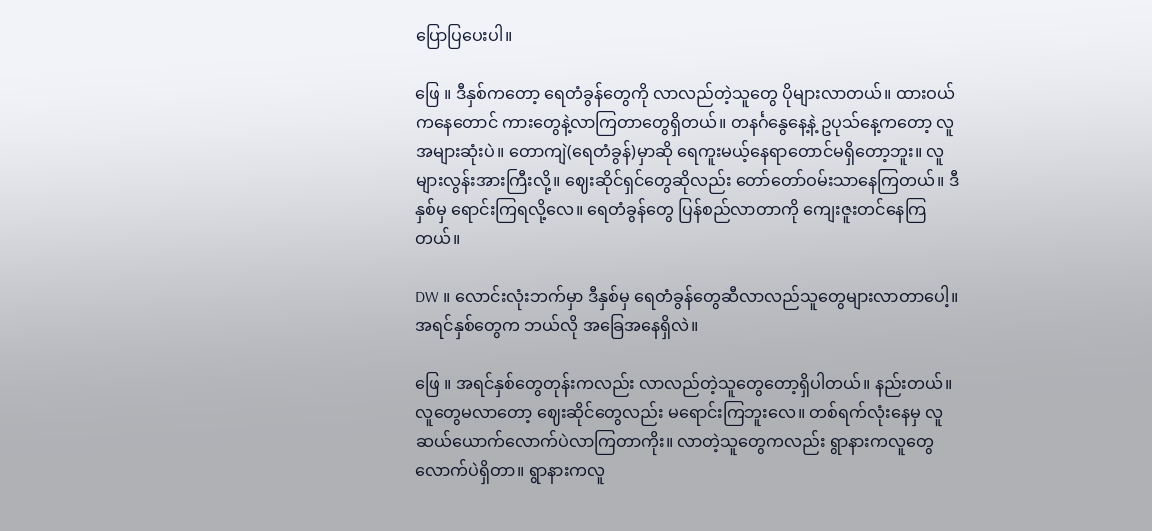ပြောပြပေးပါ။

ဖြေ ။ ဒီနှစ်ကတော့ ရေတံခွန်တွေကို လာလည်တဲ့သူတွေ ပိုများလာတယ်။ ထားဝယ်ကနေတောင် ကားတွေနဲ့လာကြတာတွေရှိတယ်။ တနင်္ဂနွေနေ့နဲ့ ဥပုသ်နေ့ကတော့ လူအများဆုံးပဲ။ တောကျဲ(ရေတံခွန်)မှာဆို ရေကူးမယ့်နေရာတောင်မရှိတော့ဘူး။ လူများလွန်းအားကြီးလို့။ ဈေးဆိုင်ရှင်တွေဆိုလည်း တော်တော်ဝမ်းသာနေကြတယ်။ ဒီနှစ်မှ ရောင်းကြရလို့လေ။ ရေတံခွန်တွေ ပြန်စည်လာတာကို ကျေးဇူးတင်နေကြတယ်။

DW ။ လောင်းလုံးဘက်မှာ ဒီနှစ်မှ ရေတံခွန်တွေဆီလာလည်သူတွေများလာတာပေါ့။ အရင်နှစ်တွေက ဘယ်လို အခြေအနေရှိလဲ။

ဖြေ ။ အရင်နှစ်တွေတုန်းကလည်း လာလည်တဲ့သူတွေတော့ရှိပါတယ်။ နည်းတယ်။ လူတွေမလာတော့ ဈေးဆိုင်တွေလည်း မရောင်းကြဘူးလေ။ တစ်ရက်လုံးနေမှ လူဆယ်ယောက်လောက်ပဲလာကြတာကိုး။ လာတဲ့သူတွေကလည်း ရွာနားကလူတွေလောက်ပဲရှိတာ။ ရွာနားကလူ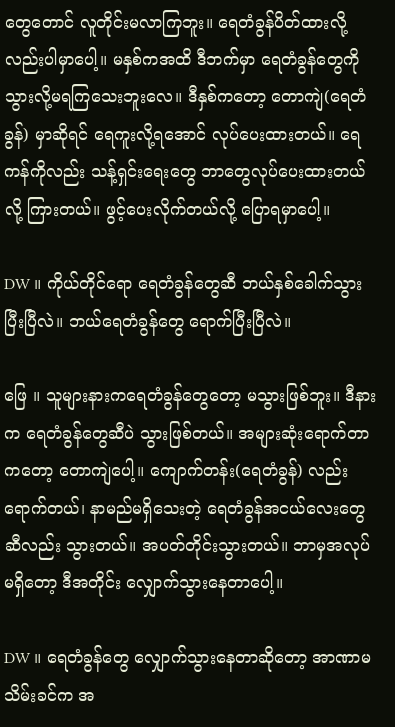တွေတောင် လူတိုင်းမလာကြဘူး။ ရေတံခွန်ပိတ်ထားလို့လည်းပါမှာပေါ့။ မနှစ်ကအထိ ဒီဘက်မှာ ရေတံခွန်တွေကို သွားလို့မရကြသေးဘူးလေ။ ဒီနှစ်ကတော့ တောကျဲ(ရေတံခွန်) မှာဆိုရင် ရေကူးလို့ရအောင် လုပ်ပေးထားတယ်။ ရေကန်ကိုလည်း သန့်ရှင်းရေးတွေ ဘာတွေလုပ်ပေးထားတယ်လို့ ကြားတယ်။ ဖွင့်ပေးလိုက်တယ်လို့ ပြောရမှာပေါ့။

DW ။ ကိုယ်တိုင်ရော ရေတံခွန်တွေဆီ ဘယ်နှစ်ခေါက်သွားပြီးပြီလဲ။ ဘယ်ရေတံခွန်တွေ ရောက်ပြီးပြီလဲ။

ဖြေ ။ သူများနားကရေတံခွန်တွေတော့ မသွားဖြစ်ဘူး။ ဒီနားက ရေတံခွန်တွေဆီပဲ သွားဖြစ်တယ်။ အများဆုံးရောက်တာကတော့ တောကျဲပေါ့။ ကျောက်တန်း(ရေတံခွန်) လည်းရောက်တယ်၊ နာမည်မရှိသေးတဲ့ ရေတံခွန်အငယ်လေးတွေဆီလည်း သွားတယ်။ အပတ်တိုင်းသွားတယ်။ ဘာမှအလုပ်မရှိတော့ ဒီအတိုင်း လျှောက်သွားနေတာပေါ့။

DW ။ ရေတံခွန်တွေ လျှောက်သွားနေတာဆိုတော့ အာဏာမသိမ်းခင်က အ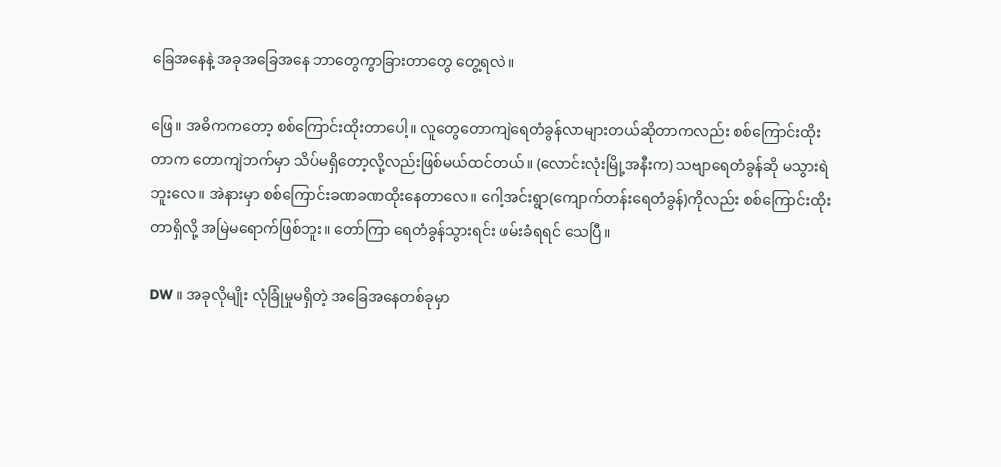ခြေအနေနဲ့ အခုအခြေအနေ ဘာတွေကွာခြားတာတွေ တွေ့ရလဲ။

ဖြေ။ အဓိကကတော့ စစ်ကြောင်းထိုးတာပေါ့။ လူတွေတောကျဲရေတံခွန်လာများတယ်ဆိုတာကလည်း စစ်ကြောင်းထိုးတာက တောကျဲဘက်မှာ သိပ်မရှိတော့လို့လည်းဖြစ်မယ်ထင်တယ်။ (လောင်းလုံးမြို့အနီးက) သဗျာရေတံခွန်ဆို မသွားရဲဘူးလေ။ အဲနားမှာ စစ်ကြောင်းခဏခဏထိုးနေတာလေ။ ဂေါ့အင်းရွာ(ကျောက်တန်းရေတံခွန်)ကိုလည်း စစ်ကြောင်းထိုးတာရှိလို့ အမြဲမရောက်ဖြစ်ဘူး။ တော်ကြာ ရေတံခွန်သွားရင်း ဖမ်းခံရရင် သေပြီ။

DW ။ အခုလိုမျိုး လုံခြုံမှုမရှိတဲ့ အခြေအနေတစ်ခုမှာ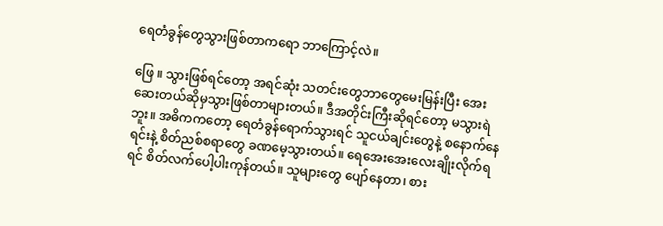ရေတံခွန်တွေသွားဖြစ်တာကရော ဘာကြောင့်လဲ။

ဖြေ ။ သွားဖြစ်ရင်တော့ အရင်ဆုံး သတင်းတွေဘာတွေမေးမြန်းပြီး အေးဆေးတယ်ဆိုမှသွားဖြစ်တာများတယ်။ ဒီအတိုင်းကြီးဆိုရင်တော့ မသွားရဲဘူး။ အဓိကကတော့ ရေတံခွန်ရောက်သွားရင် သူငယ်ချင်းတွေနဲ့ စနောက်နေရင်းနဲ့ စိတ်ညစ်စရာတွေ ခဏမေ့သွားတယ်။ ရေအေးအေးလေးချိုးလိုက်ရရင် စိတ်လက်ပေါ့ပါးကုန်တယ်။ သူများတွေ ပျော်နေတာ၊ စား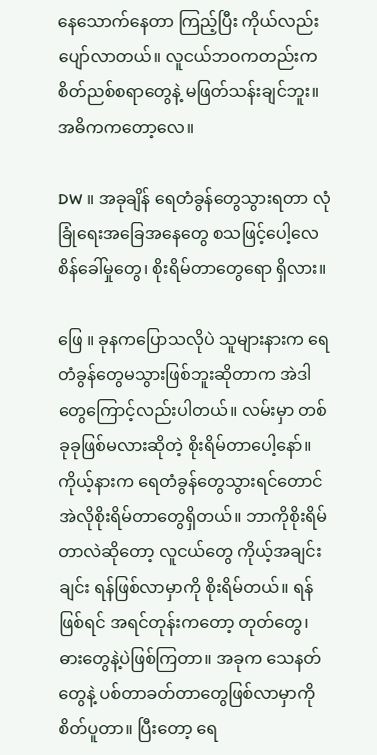နေသောက်နေတာ ကြည့်ပြီး ကိုယ်လည်းပျော်လာတယ်။ လူငယ်ဘဝကတည်းက စိတ်ညစ်စရာတွေနဲ့ မဖြတ်သန်းချင်ဘူး။ အဓိကကတော့လေ။

DW ။ အခုချိန် ရေတံခွန်တွေသွားရတာ လုံခြုံရေးအခြေအနေတွေ စသဖြင့်ပေါ့လေ စိန်ခေါ်မှုတွေ၊ စိုးရိမ်တာတွေရော ရှိလား။

ဖြေ ။ ခုနကပြောသလိုပဲ သူများနားက ရေတံခွန်တွေမသွားဖြစ်ဘူးဆိုတာက အဲဒါတွေကြောင့်လည်းပါတယ်။ လမ်းမှာ တစ်ခုခုဖြစ်မလားဆိုတဲ့ စိုးရိမ်တာပေါ့နော်။ ကိုယ့်နားက ရေတံခွန်တွေသွားရင်တောင် အဲလိုစိုးရိမ်တာတွေရှိတယ်။ ဘာကိုစိုးရိမ်တာလဲဆိုတော့ လူငယ်တွေ ကိုယ့်အချင်းချင်း ရန်ဖြစ်လာမှာကို စိုးရိမ်တယ်။ ရန်ဖြစ်ရင် အရင်တုန်းကတော့ တုတ်တွေ၊ ဓားတွေနဲ့ပဲဖြစ်ကြတာ။ အခုက သေနတ်တွေနဲ့ ပစ်တာခတ်တာတွေဖြစ်လာမှာကို စိတ်ပူတာ။ ပြီးတော့ ရေ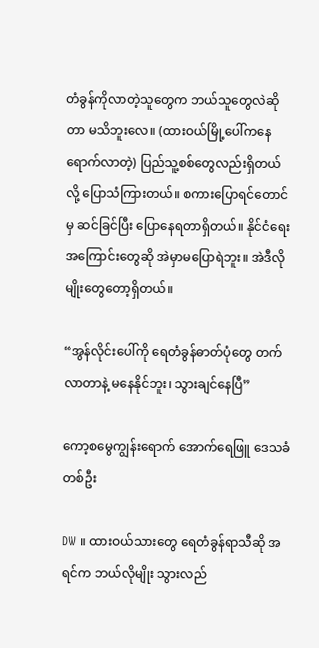တံခွန်ကိုလာတဲ့သူတွေက ဘယ်သူတွေလဲဆိုတာ မသိဘူးလေ။ (ထားဝယ်မြို့ပေါ်ကနေရောက်လာတဲ့) ပြည်သူ့စစ်တွေလည်းရှိတယ်လို့ ပြောသံကြားတယ်။ စကားပြောရင်တောင်မှ ဆင်ခြင်ပြီး ပြောနေရတာရှိတယ်။ နိုင်ငံရေးအကြောင်းတွေဆို အဲမှာမပြောရဲဘူး။ အဲဒီလိုမျိုးတွေတော့ရှိတယ်။

“အွန်လိုင်းပေါ်ကို ရေတံခွန်ဓာတ်ပုံတွေ တက်လာတာနဲ့ မနေနိုင်ဘူး၊ သွားချင်နေပြီ”

ကော့စမွေကျွန်းရောက် အောက်ရေဖြူ ဒေသခံတစ်ဦး

DW ။ ထားဝယ်သားတွေ ရေတံခွန်ရာသီဆို အရင်က ဘယ်လိုမျိုး သွားလည်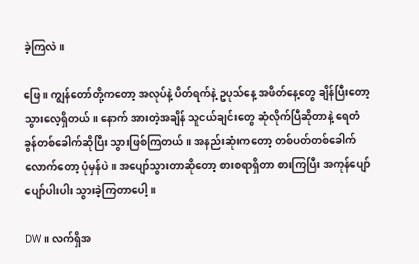ခဲ့ကြလဲ။

ဖြေ ။ ကျွန်တော်တို့ကတော့ အလုပ်နဲ့ ပိတ်ရက်နဲ့ ဥပုသ်နေ့ အဖိတ်နေ့တွေ ချိန်ပြီးတော့ သွားလေ့ရှိတယ်။ နောက် အားတဲ့အချိန် သူငယ်ချင်းတွေ ဆုံလိုက်ပြီဆိုတာနဲ့ ရေတံခွန်တစ်ခေါက်ဆိုပြီး သွားဖြစ်ကြတယ်။ အနည်းဆုံးကတော့ တစ်ပတ်တစ်ခေါက်လောက်တော့ ပုံမှန်ပဲ။ အပျော်သွားတာဆိုတော့ စားစရာရှိတာ စားကြပြီး အကုန်ပျော်ပျော်ပါးပါး သွားခဲ့ကြတာပေါ့။

DW ။ လက်ရှိအ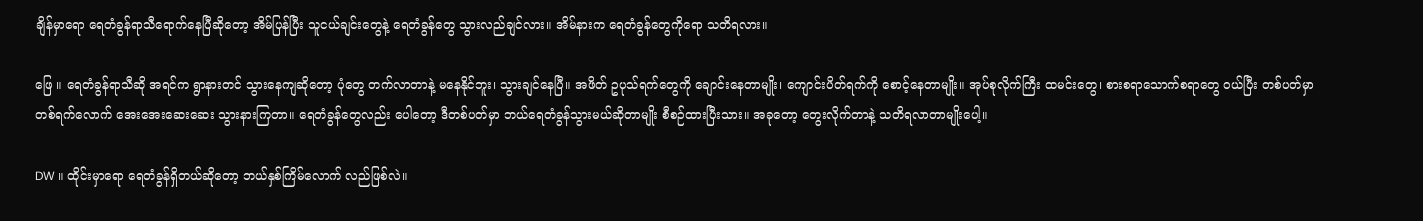ချိန်မှာရော ရေတံခွန်ရာသီရောက်နေပြီဆိုတော့ အိမ်ပြန်ပြီး သူငယ်ချင်းတွေနဲ့ ရေတံခွန်တွေ သွားလည်ချင်လား။ အိမ်နားက ရေတံခွန်တွေကိုရော သတိရလား။

ဖြေ ။ ရေတံခွန်ရာသီဆို အရင်က ရွာနားတင် သွားနေကျဆိုတော့ ပုံတွေ တက်လာတာနဲ့ မနေနိုင်ဘူး၊ သွားချင်နေပြီ။ အဖိတ် ဥပုသ်ရက်တွေကို ချောင်းနေတာမျိုး၊ ကျောင်းပိတ်ရက်ကို စောင့်နေတာမျိုး။ အုပ်စုလိုက်ကြီး ထမင်းတွေ၊ စားစရာသောက်စရာတွေ ဝယ်ပြီး တစ်ပတ်မှာ တစ်ရက်လောက် အေးအေးဆေးဆေး သွားနားကြတာ။ ရေတံခွန်တွေလည်း ပေါတော့ ဒီတစ်ပတ်မှာ ဘယ်ရေတံခွန်သွားမယ်ဆိုတာမျိုး စီစဉ်ထားပြီးသား။ အခုတော့ တွေးလိုက်တာနဲ့ သတိရလာတာမျိုးပေါ့။

DW ။ ထိုင်းမှာရော ရေတံခွန်ရှိတယ်ဆိုတော့ ဘယ်နှစ်ကြိမ်လောက် လည်ဖြစ်လဲ။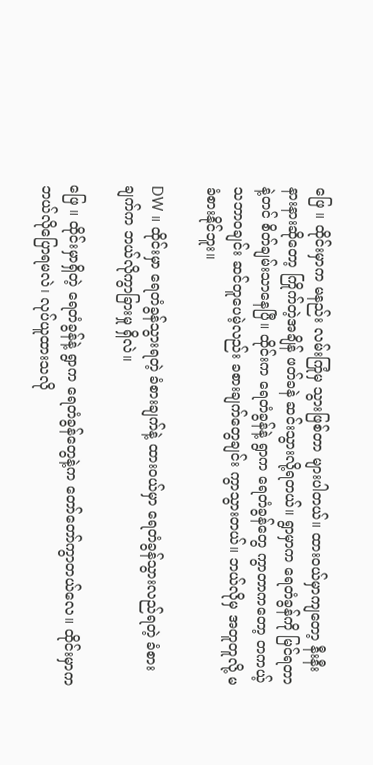ဖြေ ။ ထိုင်းမှာက မနည်း လမ်းကြုံမှ သွားဖြစ်တာ များပါတယ်။ ထားဝယ်မှာကျတော့ နီးနီးနားနားဆိုတော့ ကြိုက်တဲ့အချိန် ဖတ်ခနဲ ဆင်းသွားလို့ရတယ်။ ရွာမှာက ရေတံခွန်ကို မြင်ရတာနဲ့တင် စိတ်ချမ်းသာနေပြီ။ ထိုင်းက ရေတံခွန်နဲ့ ရွာက ရေတံခွန်တွေ ကွာတာကတော့ တကယ့် သဘာဝချင်း ဆင်တူပေမဲ့လည်း ခစားချက်တွေချင်း ကွာသွားတယ်။ ဘယ်လိုမှ အတူတူလို့ မခံစားနိုင်ဘူး။

DW ။ ထိုင်းမှာ ရေတံခွန်သွားရတဲ့ ခံစားချက်နဲ့ ထားဝယ်မှာ ရေတံခွန်သွားလည်ရတဲ့ ခံစားချက်က ဘယ်လိုကွာခြားမှု ရှိလဲ။

ဖြေ ။ ထိုင်းမှာရှိတဲ့ ရေတံခွန်နဲ့ ရွာက ရေတံခွန်တွေနဲ့က တော်တော်ကွာတယ်လေ။ ထိုင်းမှာက ဘယ်လိုပြောရမလဲ၊ လုပ်ယူထားသလို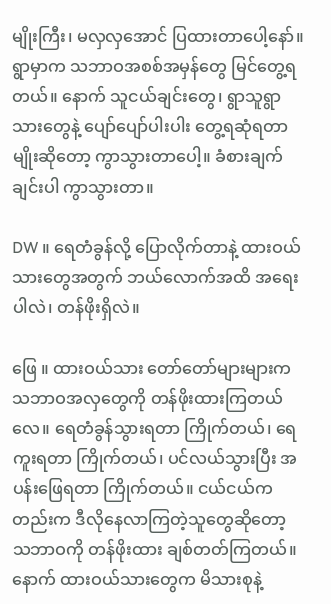မျိုးကြီး၊ မလှလှအောင် ပြထားတာပေါ့နော်။ ရွာမှာက သဘာဝအစစ်အမှန်တွေ မြင်တွေ့ရတယ်။ နောက် သူငယ်ချင်းတွေ၊ ရွာသူရွာသားတွေနဲ့ ပျော်ပျော်ပါးပါး တွေ့ရဆုံရတာမျိုးဆိုတော့ ကွာသွားတာပေါ့။ ခံစားချက်ချင်းပါ ကွာသွားတာ။

DW ။ ရေတံခွန်လို့ ပြောလိုက်တာနဲ့ ထားဝယ်သားတွေအတွက် ဘယ်လောက်အထိ အရေးပါလဲ၊ တန်ဖိုးရှိလဲ။

ဖြေ ။ ထားဝယ်သား တော်တော်များများက သဘာဝအလှတွေကို တန်ဖိုးထားကြတယ်လေ။ ရေတံခွန်သွားရတာ ကြိုက်တယ်၊ ရေကူးရတာ ကြိုက်တယ်၊ ပင်လယ်သွားပြီး အပန်းဖြေရတာ ကြိုက်တယ်။ ငယ်ငယ်ကတည်းက ဒီလိုနေလာကြတဲ့သူတွေဆိုတော့ သဘာဝကို တန်ဖိုးထား ချစ်တတ်ကြတယ်။ နောက် ထားဝယ်သားတွေက မိသားစုနဲ့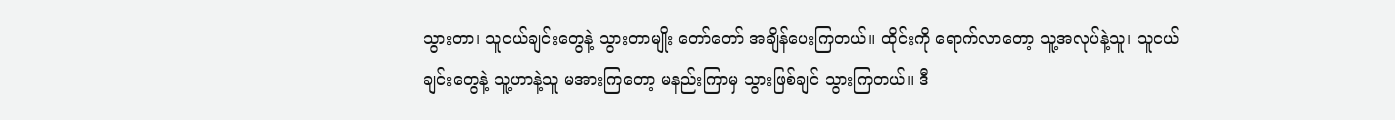သွားတာ၊ သူငယ်ချင်းတွေနဲ့ သွားတာမျိုး တော်တော် အချိန်ပေးကြတယ်။ ထိုင်းကို ရောက်လာတော့ သူ့အလုပ်နဲ့သူ၊ သူငယ်ချင်းတွေနဲ့ သူ့ဟာနဲ့သူ မအားကြတော့ မနည်းကြာမှ သွားဖြစ်ချင် သွားကြတယ်။ ဒီ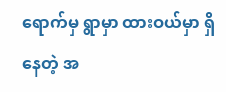ရောက်မှ ရွာမှာ ထားဝယ်မှာ ရှိနေတဲ့ အ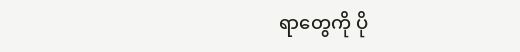ရာတွေကို ပို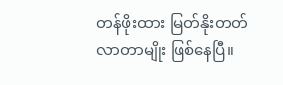တန်ဖိုးထား မြတ်နိုးတတ်လာတာမျိုး ဖြစ်နေပြီ။